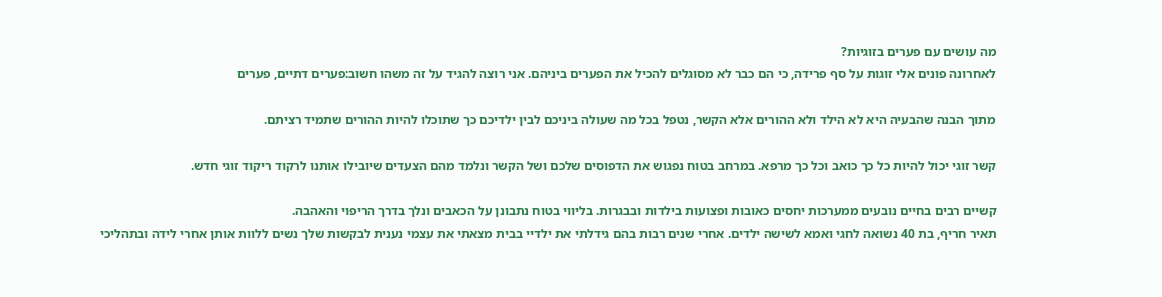מה עושים עם פערים בזוגיות?
לאחרונה פונים אלי זוגות על סף פרידה, כי הם כבר לא מסוגלים להכיל את הפערים ביניהם. אני רוצה להגיד על זה משהו חשוב:פערים דתיים, פערים

מתוך הבנה שהבעיה היא לא הילד ולא ההורים אלא הקשר, נטפל בכל מה שעולה ביניכם לבין ילדיכם כך שתוכלו להיות ההורים שתמיד רציתם.

קשר זוגי יכול להיות כל כך כואב וכל כך מרפא. במרחב בטוח נפגוש את הדפוסים שלכם ושל הקשר ונלמד מהם הצעדים שיובילו אותנו לרקוד ריקוד זוגי חדש.

קשיים רבים בחיים נובעים ממערכות יחסים כאובות ופצועות בילדות ובבגרות. בליווי בטוח נתבונן על הכאבים ונלך בדרך הריפוי והאהבה.
תאיר חריף, בת 40 נשואה לחגי ואמא לשישה ילדים. אחרי שנים רבות בהם גידלתי את ילדיי בבית מצאתי את עצמי נענית לבקשות שלך נשים ללוות אותן אחרי לידה ובתהליכי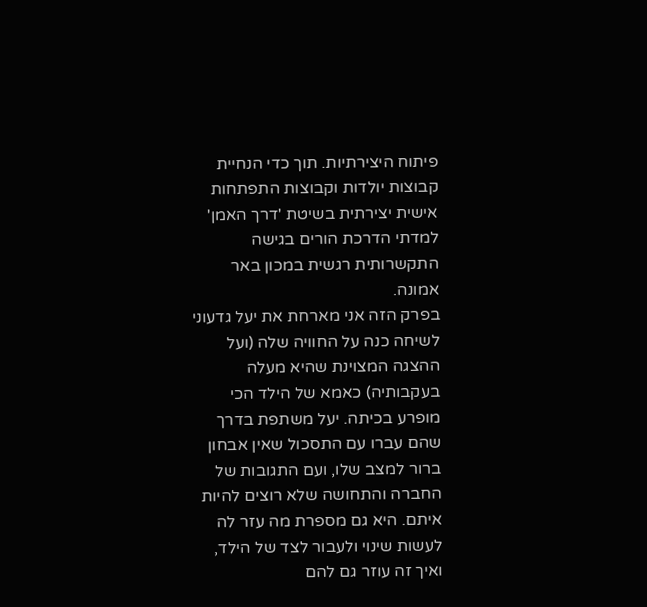פיתוח היצירתיות. תוך כדי הנחיית קבוצות יולדות וקבוצות התפתחות אישית יצירתית בשיטת 'דרך האמן' למדתי הדרכת הורים בגישה התקשרותית רגשית במכון באר אמונה.
בפרק הזה אני מארחת את יעל גדעוני לשיחה כנה על החוויה שלה (ועל ההצגה המצוינת שהיא מעלה בעקבותיה) כאמא של הילד הכי מופרע בכיתה. יעל משתפת בדרך שהם עברו עם התסכול שאין אבחון ברור למצב שלו, ועם התגובות של החברה והתחושה שלא רוצים להיות איתם. היא גם מספרת מה עזר לה לעשות שינוי ולעבור לצד של הילד, ואיך זה עוזר גם להם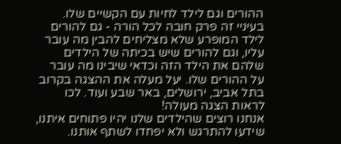ההורים וגם לילד לחיות עם הקשיים שלו. בעיניי זה פרק חובה לכל הורה - גם להורים לילד המופרע שלא מצליחים להבין מה עובר עליו, וגם להורים שיש בכיתה של הילדים שלהם את הילד הזה וכדאי שיבינו מה עובר על ההורים שלו. יעל מעלה את ההצגה בקרוב בתל אביב, ירושלים, באר שבע ועוד. לכו לראות הצגה מעולה!
אנחנו רוצים שהילדים שלנו יהיו פתוחים איתנו, שידעו להתרגש ולא יפחדו לשתף אותנו.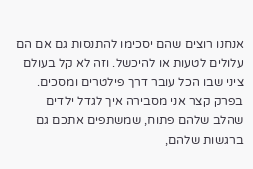אנחנו רוצים שהם יסכימו להתנסות גם אם הם עלולים לטעות או להיכשל. וזה לא קל בעולם ציני שבו הכל עובר דרך פילטרים ומסכים. בפרק קצר אני מסבירה איך לגדל ילדים שהלב שלהם פתוח, שמשתפים אתכם גם ברגשות שלהם,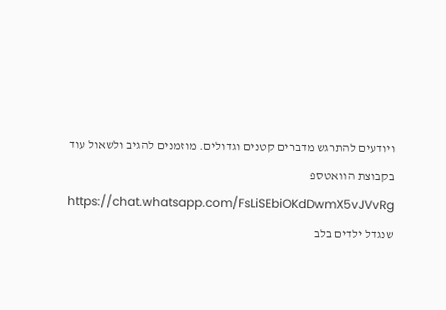ויודעים להתרגש מדברים קטנים וגדולים. מוזמנים להגיב ולשאול עוד בקבוצת הוואטספ https://chat.whatsapp.com/FsLiSEbiOKdDwmX5vJVvRg שנגדל ילדים בלב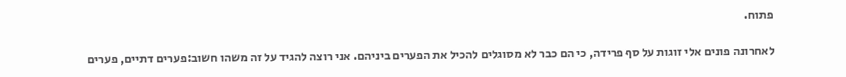פתוח.

לאחרונה פונים אלי זוגות על סף פרידה, כי הם כבר לא מסוגלים להכיל את הפערים ביניהם. אני רוצה להגיד על זה משהו חשוב:פערים דתיים, פערים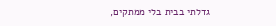גדלתי בבית בלי ממתקים,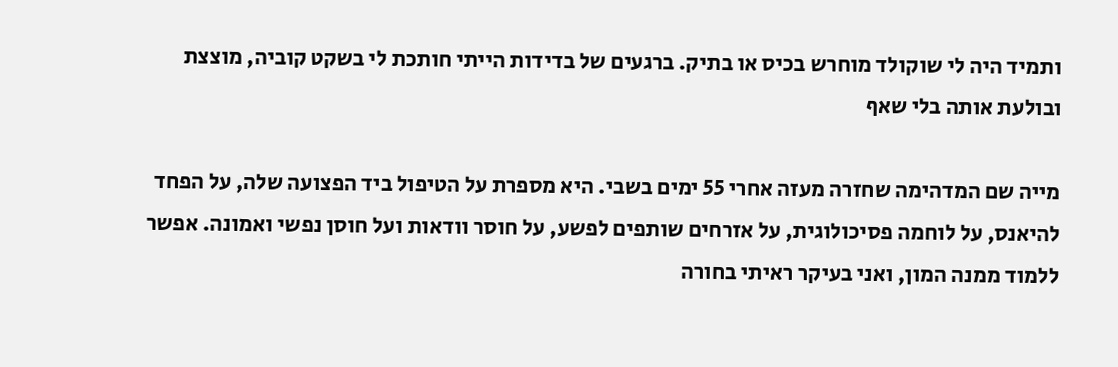ותמיד היה לי שוקולד מוחרש בכיס או בתיק. ברגעים של בדידות הייתי חותכת לי בשקט קוביה, מוצצת ובולעת אותה בלי שאף

מייה שם המדהימה שחזרה מעזה אחרי 55 ימים בשבי. היא מספרת על הטיפול ביד הפצועה שלה, על הפחד להיאנס, על לוחמה פסיכולוגית, על אזרחים שותפים לפשע, על חוסר וודאות ועל חוסן נפשי ואמונה. אפשר ללמוד ממנה המון, ואני בעיקר ראיתי בחורה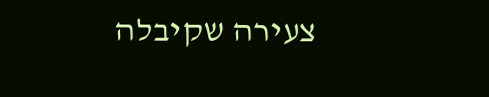צעירה שקיבלה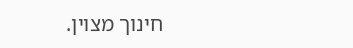חינוך מצוין.